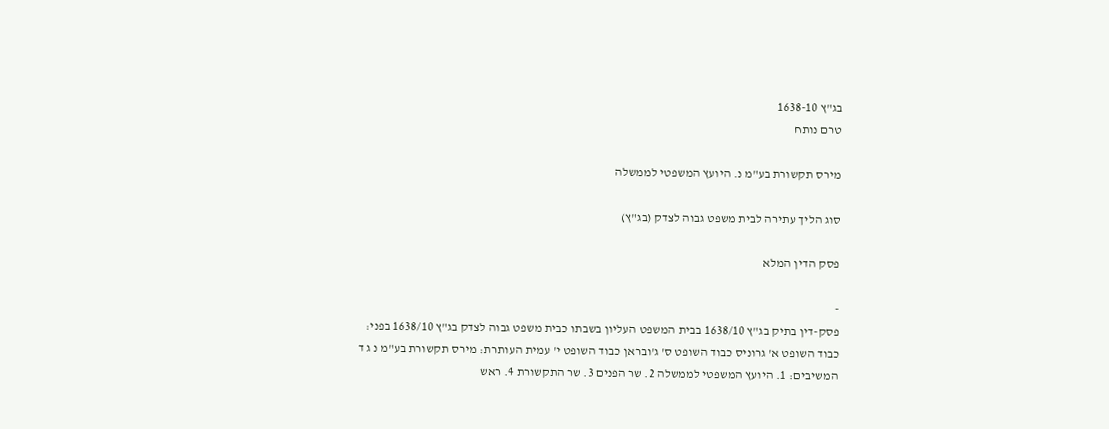בג"ץ 1638-10
טרם נותח

מירס תקשורת בע"מ נ. היועץ המשפטי לממשלה

סוג הליך עתירה לבית משפט גבוה לצדק (בג"ץ)

פסק הדין המלא

-
פסק-דין בתיק בג"ץ 1638/10 בבית המשפט העליון בשבתו כבית משפט גבוה לצדק בג"ץ 1638/10 בפני: כבוד השופט א' גרוניס כבוד השופט ס' ג'ובראן כבוד השופט י' עמית העותרת: מירס תקשורת בע"מ נ ג ד המשיבים: 1. היועץ המשפטי לממשלה 2. שר הפנים 3. שר התקשורת 4. ראש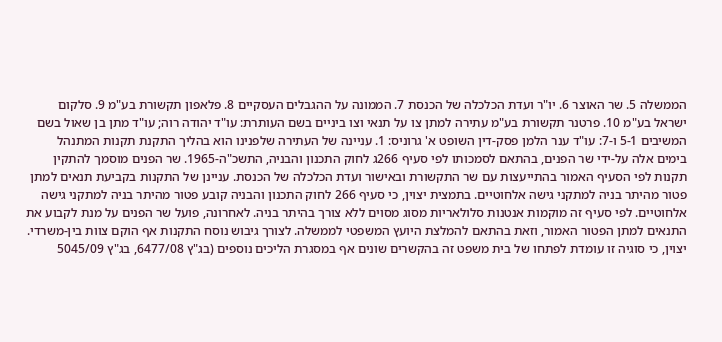הממשלה 5. שר האוצר 6. יו"ר ועדת הכלכלה של הכנסת 7. הממונה על ההגבלים העסקיים 8. פלאפון תקשורת בע"מ 9. סלקום ישראל בע"מ 10. פרטנר תקשורת בע"מ עתירה למתן צו על תנאי וצו ביניים בשם העותרת: עו"ד יהודה רוה; עו"ד מתן בן שאול בשם המשיבים 5-1 ו-7: עו"ד ענר הלמן פסק-דין השופט א' גרוניס: 1. עניינה של העתירה שלפנינו הוא בהליך התקנת תקנות המתנהל בימים אלה על-ידי שר הפנים, בהתאם לסמכותו לפי סעיף 266ג לחוק התכנון והבניה, התשכ"ה-1965. שר הפנים מוסמך להתקין תקנות לפי הסעיף האמור בהתייעצות עם שר התקשורת ובאישור ועדת הכלכלה של הכנסת. עניינן של התקנות בקביעת תנאים למתן פטור מהיתר בניה למתקני גישה אלחוטיים. בתמצית יצוין, כי סעיף 266 לחוק התכנון והבניה קובע פטור מהיתר בניה למתקני גישה אלחוטיים. לפי סעיף זה מוקמות אנטנות סלולאריות מסוג מסוים ללא צורך בהיתר בניה. לאחרונה, פועל שר הפנים על מנת לקבוע את התנאים למתן הפטור האמור, וזאת בהתאם להמלצת היועץ המשפטי לממשלה. לצורך גיבוש נוסח התקנות אף הוקם צוות בין-משרדי. יצוין, כי סוגיה זו עומדת לפתחו של בית משפט זה בהקשרים שונים אף במסגרת הליכים נוספים (בג"ץ 6477/08, בג"ץ 5045/09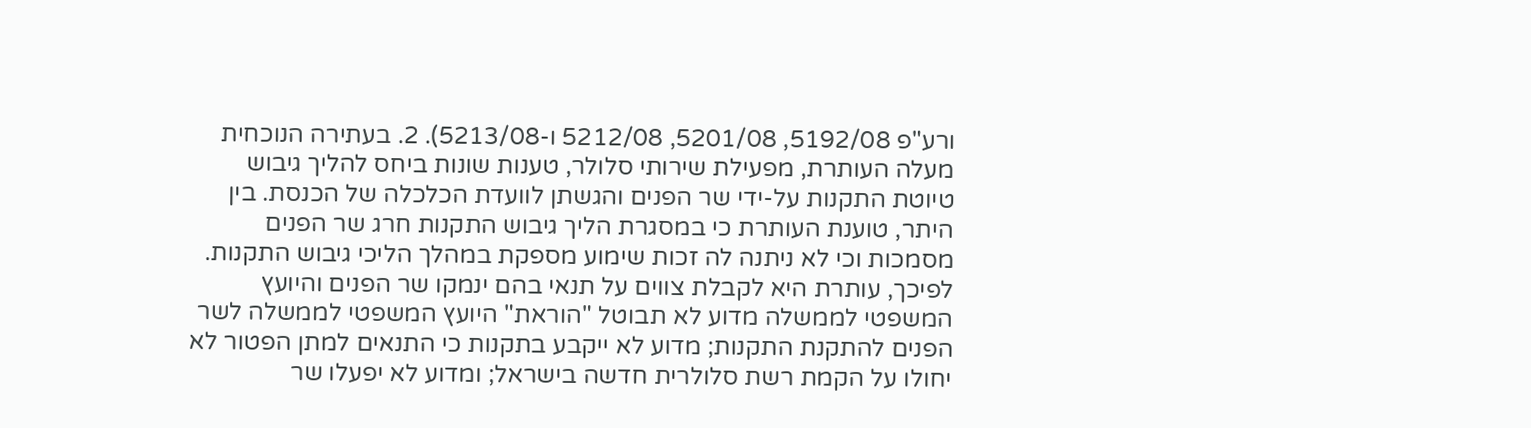ורע"פ 5192/08, 5201/08, 5212/08 ו-5213/08). 2. בעתירה הנוכחית מעלה העותרת, מפעילת שירותי סלולר, טענות שונות ביחס להליך גיבוש טיוטת התקנות על-ידי שר הפנים והגשתן לוועדת הכלכלה של הכנסת. בין היתר, טוענת העותרת כי במסגרת הליך גיבוש התקנות חרג שר הפנים מסמכות וכי לא ניתנה לה זכות שימוע מספקת במהלך הליכי גיבוש התקנות. לפיכך, עותרת היא לקבלת צווים על תנאי בהם ינמקו שר הפנים והיועץ המשפטי לממשלה מדוע לא תבוטל "הוראת" היועץ המשפטי לממשלה לשר הפנים להתקנת התקנות; מדוע לא ייקבע בתקנות כי התנאים למתן הפטור לא יחולו על הקמת רשת סלולרית חדשה בישראל; ומדוע לא יפעלו שר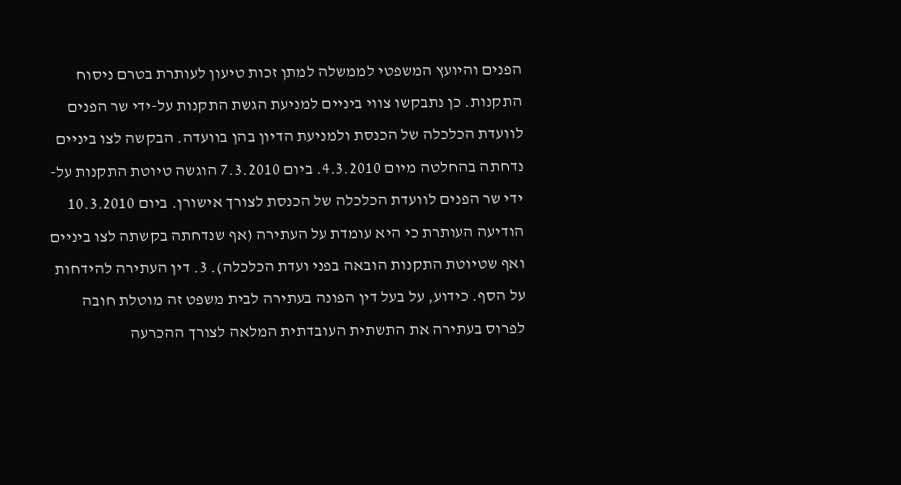הפנים והיועץ המשפטי לממשלה למתן זכות טיעון לעותרת בטרם ניסוח התקנות. כן נתבקשו צווי ביניים למניעת הגשת התקנות על-ידי שר הפנים לוועדת הכלכלה של הכנסת ולמניעת הדיון בהן בוועדה. הבקשה לצו ביניים נדחתה בהחלטה מיום 4.3.2010. ביום 7.3.2010 הוגשה טיוטת התקנות על-ידי שר הפנים לוועדת הכלכלה של הכנסת לצורך אישורן. ביום 10.3.2010 הודיעה העותרת כי היא עומדת על העתירה (אף שנדחתה בקשתה לצו ביניים ואף שטיוטת התקנות הובאה בפני ועדת הכלכלה). 3. דין העתירה להידחות על הסף. כידוע, על בעל דין הפונה בעתירה לבית משפט זה מוטלת חובה לפרוס בעתירה את התשתית העובדתית המלאה לצורך ההכרעה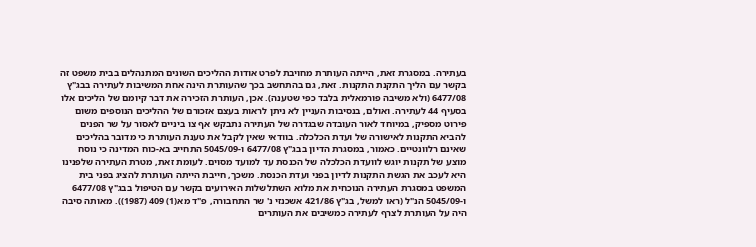בעתירה. במסגרת זאת, הייתה העותרת מחויבת לפרט אודות ההליכים השונים המתנהלים בבית משפט זה בקשר עם הליך התקנת התקנות. זאת, גם בהתחשב בכך שהעותרת הינה אחת המשיבות לעתירה בבג"ץ 6477/08 (ולא משיבה פורמאלית בלבד כפי שטענה). אכן, העותרת הזכירה את דבר קיומם של הליכים אלו בסעיף 44 לעתירה. ואולם, בנסיבות העניין לא ניתן לראות בעצם אזכורם של ההליכים הנוספים משום פירוט מספיק, במיוחד לאור העובדה שבגדרה של העתירה נתבקש אף צו ביניים לאסור על שר הפנים להביא התקנות לאישורה של ועדת הכלכלה. בוודאי שאין לקבל את טענת העותרת כי מדובר בהליכים שאינם רלוונטיים. כאמור, במסגרת הדיון בבג"ץ 6477/08 ו-5045/09 התחייב בא-כוח המדינה כי נוסח מוצע של תקנות יוגש לוועדת הכלכלה של הכנסת עד למועד מסוים. לעומת זאת, מטרת העתירה שלפנינו היא לעכב את הגשת התקנות לדיון בפני ועדת הכנסת. משכך, חייבת הייתה העותרת להציג בפני בית המשפט במסגרת העתירה הנוכחית את מלוא השתלשלות האירועים בקשר עם הטיפול בבג"ץ 6477/08 ו-5045/09 הנ"ל (ראו למשל, בג"ץ 421/86 אשכנזי נ' שר התחבורה, פ"ד מא(1) 409 (1987)). מאותה סיבה היה על העותרת לצרף לעתירה כמשיבים את העותרים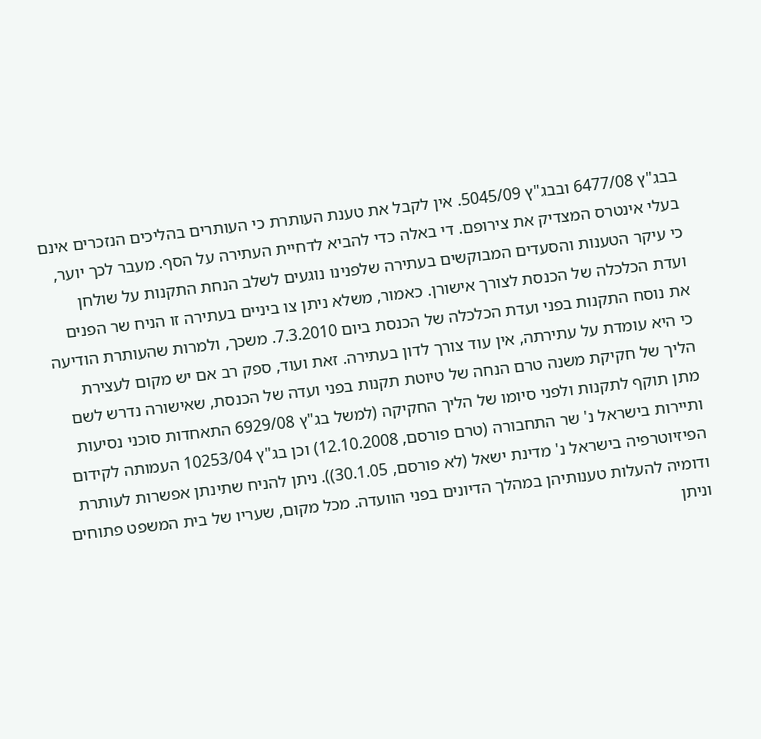בבג"ץ 6477/08 ובבג"ץ 5045/09. אין לקבל את טענת העותרת כי העותרים בהליכים הנזכרים אינם בעלי אינטרס המצדיק את צירופם. די באלה כדי להביא לדחיית העתירה על הסף. מעבר לכך יוער, כי עיקר הטענות והסעדים המבוקשים בעתירה שלפנינו נוגעים לשלב הנחת התקנות על שולחן ועדת הכלכלה של הכנסת לצורך אישורן. כאמור, משלא ניתן צו ביניים בעתירה זו הניח שר הפנים את נוסח התקנות בפני ועדת הכלכלה של הכנסת ביום 7.3.2010. משכך, ולמרות שהעותרת הודיעה כי היא עומדת על עתירתה, אין עוד צורך לדון בעתירה. זאת ועוד, ספק רב אם יש מקום לעצירת הליך של חקיקת משנה טרם הנחה של טיוטת תקנות בפני ועדה של הכנסת, שאישורה נדרש לשם מתן תוקף לתקנות ולפני סיומו של הליך החקיקה (למשל בג"ץ 6929/08 התאחדות סוכני נסיעות ותיירות בישראל נ' שר התחבורה (טרם פורסם, 12.10.2008) וכן בג"ץ 10253/04 העמותה לקידום הפיזיוטרפיה בישראל נ' מדינת ישאל (לא פורסם, 30.1.05)). ניתן להניח שתינתן אפשרות לעותרת ודומיה להעלות טענותיהן במהלך הדיונים בפני הוועדה. מכל מקום, שעריו של בית המשפט פתוחים וניתן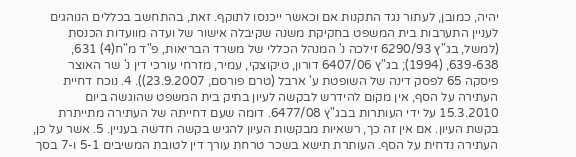יהיה, כמובן, לעתור נגד התקנות אם וכאשר ייכנסו לתוקף. זאת, בהתחשב בכללים הנוהגים לעניין התערבות בית המשפט בחקיקת משנה שקיבלה אישור של ועדה מוועדות הכנסת (למשל, בג"ץ 6290/93 זילכה נ' המנהל הכללי של משרד הבריאות, פ"ד מ"ח(4) 631, 639-638, (1994); בג"ץ 6407/06 דורון, טיקוצקי, עמיר, מזרחי עורכי דין נ' שר האוצר פיסקה 65 לפסק דינה של השופטת ע' ארבל (טרם פורסם, 23.9.2007)). 4. נוכח דחיית העתירה על הסף, אין מקום להידרש לבקשה לעיון בתיק בית המשפט שהוגשה ביום 15.3.2010 על ידי העותרות בבג"ץ 6477/08. דומה שעם דחייתה של העתירה מתייתרת בקשת העיון. אם אין זה כך, רשאיות מבקשות העיון להגיש בקשה חדשה בעניין. 5. אשר על כן, העתירה נדחית על הסף. העותרת תישא בשכר טרחת עורך דין לטובת המשיבים 5-1 ו-7 בסך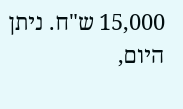15,000 ש"ח. ניתן היום,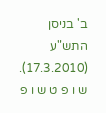ב' בניסן התש"ע (17.3.2010). ש ו פ ט ש ו פ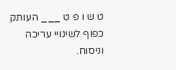ט ש ו פ ט ___ העותק כפוף לשינויי עריכה וניסוח.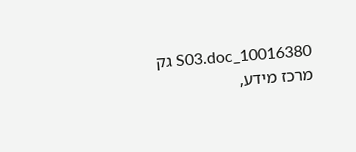10016380_S03.doc גק מרכז מידע,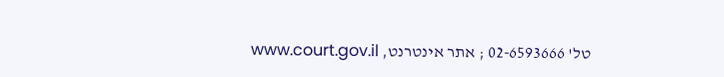טל' 02-6593666 ; אתר אינטרנט, www.court.gov.il